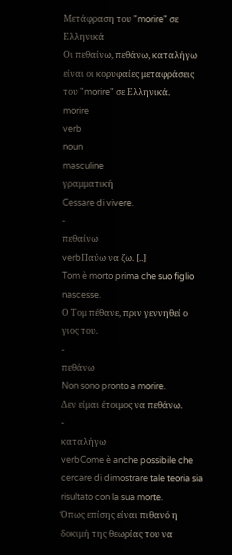Μετάφραση του "morire" σε Ελληνικά
Οι πεθαίνω, πεθάνω, καταλήγω είναι οι κορυφαίες μεταφράσεις του "morire" σε Ελληνικά.
morire
verb
noun
masculine
γραμματική
Cessare di vivere.
-
πεθαίνω
verbΠαύω να ζω. [..]
Tom è morto prima che suo figlio nascesse.
Ο Τομ πέθανε, πριν γεννηθεί ο γιος του.
-
πεθάνω
Non sono pronto a morire.
Δεν είμαι έτοιμος να πεθάνω.
-
καταλήγω
verbCome è anche possibile che cercare di dimostrare tale teoria sia risultato con la sua morte.
Όπως επίσης είναι πιθανό η δοκιμή της θεωρίας του να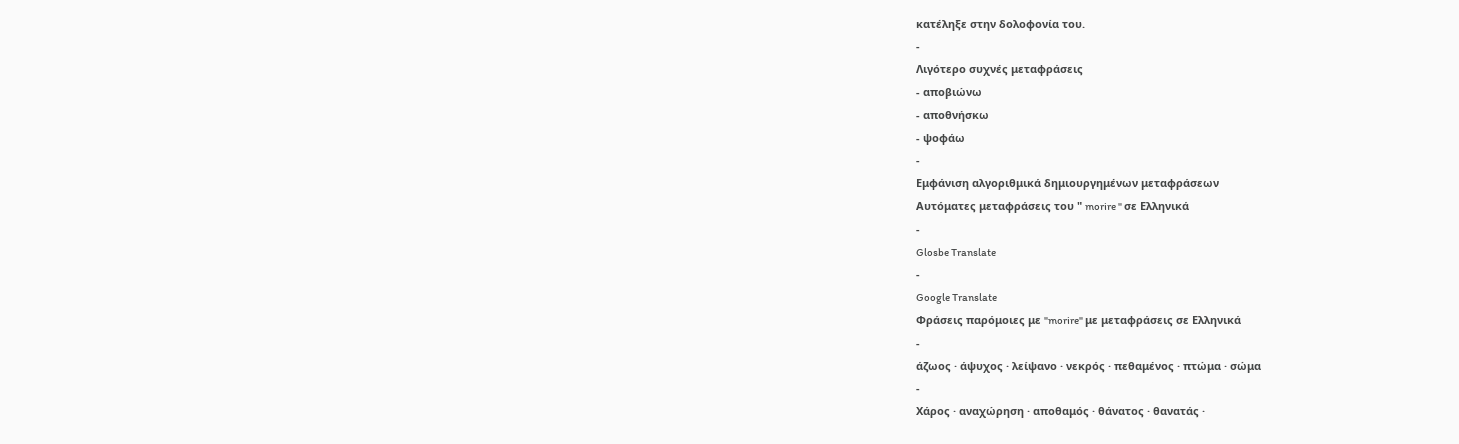κατέληξε στην δολοφονία του.
-
Λιγότερο συχνές μεταφράσεις
- αποβιώνω
- αποθνήσκω
- ψοφάω
-
Εμφάνιση αλγοριθμικά δημιουργημένων μεταφράσεων
Αυτόματες μεταφράσεις του " morire " σε Ελληνικά
-
Glosbe Translate
-
Google Translate
Φράσεις παρόμοιες με "morire" με μεταφράσεις σε Ελληνικά
-
άζωος · άψυχος · λείψανο · νεκρός · πεθαμένος · πτώμα · σώμα
-
Χάρος · αναχώρηση · αποθαμός · θάνατος · θανατάς ·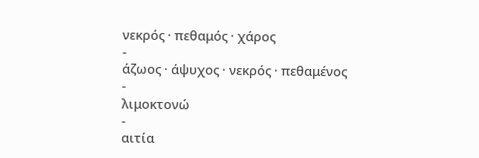νεκρός · πεθαμός · χάρος
-
άζωος · άψυχος · νεκρός · πεθαμένος
-
λιμοκτονώ
-
αιτία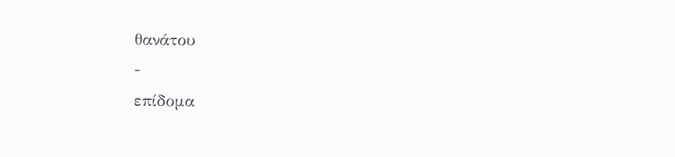θανάτου
-
επίδομα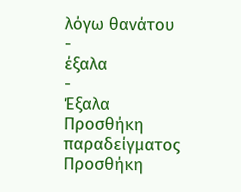λόγω θανάτου
-
έξαλα
-
Έξαλα
Προσθήκη παραδείγματος
Προσθήκη